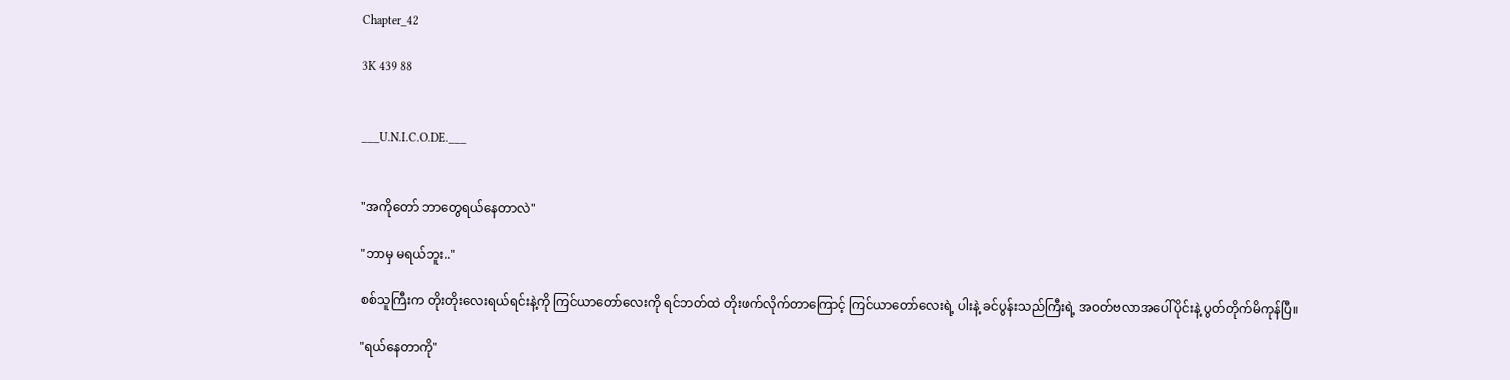Chapter_42

3K 439 88


___U.N.I.C.O.DE.___


"အကိုတော် ဘာတွေရယ်နေတာလဲ"

"ဘာမှ မရယ်ဘူး.."

စစ်သူကြီးက တိုးတိုးလေးရယ်ရင်းနဲ့ကို ကြင်ယာတော်လေးကို ရင်ဘတ်ထဲ တိုးဖက်လိုက်တာကြောင့် ကြင်ယာတော်လေးရဲ့ ပါးနဲ့ ခင်ပွန်းသည်ကြီးရဲ့ အဝတ်ဗလာအပေါ်ပိုင်းနဲ့ ပွတ်တိုက်မိကုန်ပြီ။

"ရယ်နေတာကို"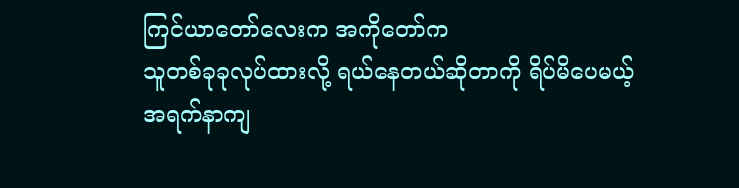ကြင်ယာတော်လေးက အကိုတော်က
သူတစ်ခုခုလုပ်ထားလို့ ရယ်နေတယ်ဆိုတာကို ရိပ်မိပေမယ့်
အရက်နာကျ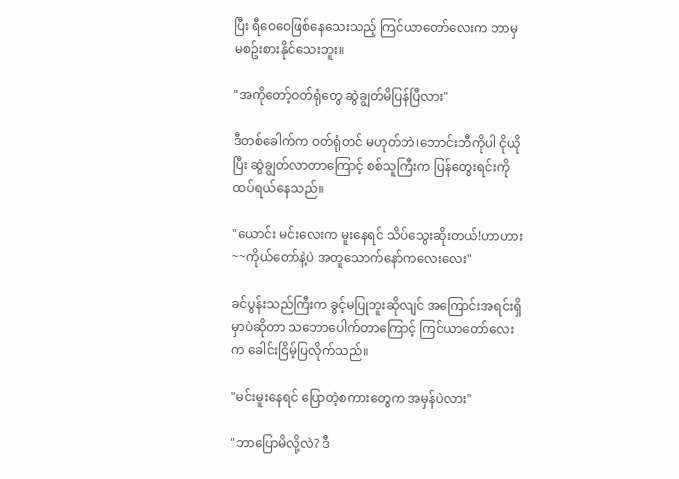ပြီး ရီဝေဝေဖြစ်နေသေးသည့် ကြင်ယာတော်လေးက ဘာမှ မစဥ်းစားနိုင်သေးဘူး။

"အကိုတော့်ဝတ်ရုံတွေ ဆွဲချွတ်မိပြန်ပြီလား"

ဒီတစ်ခေါက်က ဝတ်ရုံတင် မဟုတ်ဘဲ၊ဘောင်းဘီကိုပါ ငိုယိုပြီး ဆွဲချွတ်လာတာကြောင့် စစ်သူကြီးက ပြန်တွေးရင်းကို ထပ်ရယ်နေသည်။

"ယောင်း မင်းလေးက မူးနေရင် သိပ်သွေးဆိုးတယ်!ဟာဟား~~ကိုယ်တော်နဲ့ပဲ အတူသောက်နော်ကလေးလေး"

ခင်ပွန်းသည်ကြီးက ခွင့်မပြုဘူးဆိုလျင် အကြောင်းအရင်းရှိမှာပဲဆိုတာ သဘောပေါက်တာကြောင့် ကြင်ယာတော်လေးက ခေါင်းငြိမ့်ပြလိုက်သည်။

"မင်းမူးနေရင် ပြောတဲ့စကားတွေက အမှန်ပဲလား"

"ဘာပြောမိလို့လဲ? ဒီ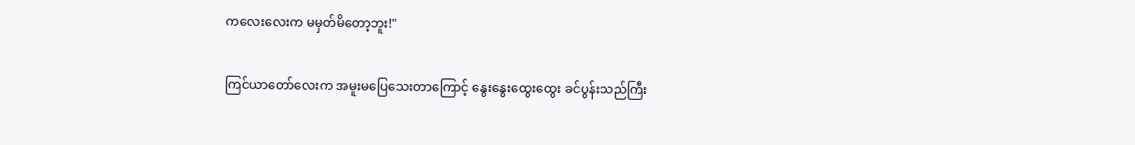ကလေးလေးက မမှတ်မိတော့ဘူး!"

ကြင်ယာတော်လေးက အမူးမပြေသေးတာကြောင့် နွေးနွေးထွေးထွေး ခင်ပွန်းသည်ကြီး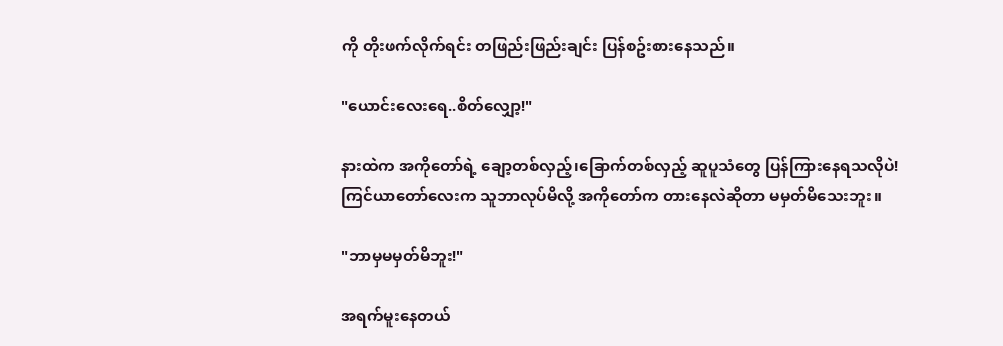ကို တိုးဖက်လိုက်ရင်း တဖြည်းဖြည်းချင်း ပြန်စဥ်းစားနေသည်။

"ယောင်းလေးရေ..စိတ်လျှော့!"

နားထဲက အကိုတော်ရဲ့ ချော့တစ်လှည့်၊ခြောက်တစ်လှည့် ဆူပူသံတွေ ပြန်ကြားနေရသလိုပဲ!
ကြင်ယာတော်လေးက သူဘာလုပ်မိလို့ အကိုတော်က တားနေလဲဆိုတာ မမှတ်မိသေးဘူး။

"ဘာမှမမှတ်မိဘူး!"

အရက်မူးနေတယ်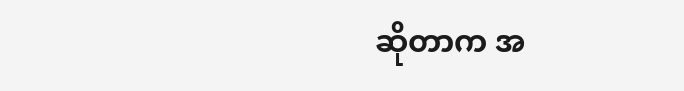ဆိုတာက အ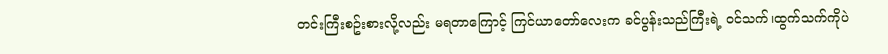တင်းကြီးစဥ်းစားလို့လည်း မရတာကြောင့် ကြင်ယာတော်လေးက ခင်ပွန်းသည်ကြီးရဲ့ ဝင်သက်၊ထွက်သက်ကိုပဲ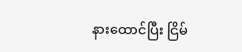နားထောင်ပြီး ငြိမ်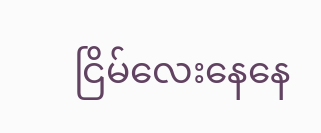ငြိမ်လေးနေနေ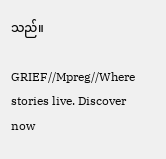သည်။

GRIEF//Mpreg//Where stories live. Discover now